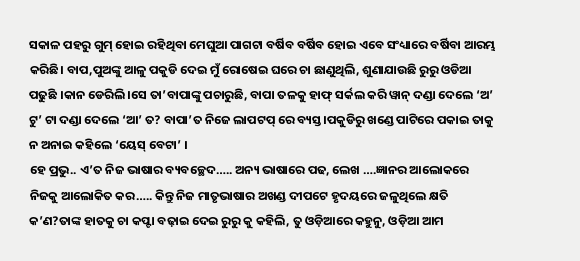ସକାଳ ପହରୁ ଗୁମ୍ ହୋଇ ରହିଥିବା ମେଘୁଆ ପାଗଟା ବର୍ଷିବ ବର୍ଷିବ ହୋଇ ଏବେ ସଂଧ୍ୟାରେ ବର୍ଷିବା ଆରମ୍ଭ କରିଛି। ବାପ,ପୁଅଙ୍କୁ ଆଳୁ ପକୁଡି ଦେଇ ମୁଁ ରୋଷେଇ ଘରେ ଚା ଛାଣୁଥିଲି, ଶୁଣାଯାଉଛି ରୁରୁ ଓଡିଆ ପଢୁଛି ।କାନ ଡେରିଲି।ସେ ତା’ବାପାଙ୍କୁ ପଚାରୁଛି, ବାପା ତଳକୁ ହାଫ୍ ସର୍କଲ କରି ୱାନ୍ ଦଣ୍ଡା ଦେଲେ ‘ଅ’ ଟୁ’ ଟା ଦଣ୍ଡା ଦେଲେ ‘ଆ’ ତ? ବାପା’ତ ନିଜେ ଲାପଟପ୍ ରେ ବ୍ୟସ୍ତ।ପକୁଡିରୁ ଖଣ୍ଡେ ପାଟିରେ ପକାଇ ତାକୁ ନ ଅନାଇ କହିଲେ ‘ୟେସ୍ ବେଟା’ ।
ହେ ପ୍ରଭୁ.. ଏ’ତ ନିଜ ଭାଷାର ବ୍ୟବଚ୍ଛେଦ….. ଅନ୍ୟ ଭାଷାରେ ପଢ, ଲେଖ ….ଜ୍ଞାନର ଆଲୋକରେ ନିଜକୁ ଆଲୋକିତ କର….. କିନ୍ତୁ ନିଜ ମାତୃଭାଷାର ଅଖଣ୍ଡ ଦୀପଟେ ହୃଦୟରେ ଜଳୁଥିଲେ କ୍ଷତି କ’ଣ?ତାଙ୍କ ହାତକୁ ଚା କପ୍ଟା ବଢ଼ାଇ ଦେଇ ରୁରୁ କୁ କହିଲି, ତୁ ଓଡ଼ିଆରେ କହୁନୁ, ଓଡ଼ିଆ ଆମ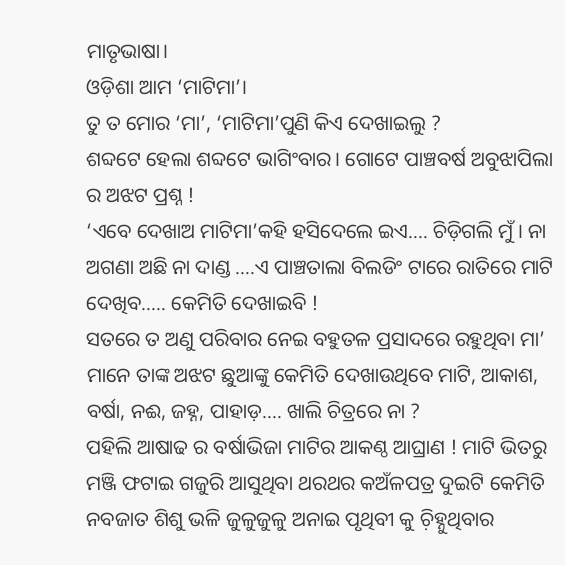ମାତୃଭାଷା।
ଓଡ଼ିଶା ଆମ ‘ମାଟିମା’।
ତୁ ତ ମୋର ‘ମା’, ‘ମାଟିମା’ପୁଣି କିଏ ଦେଖାଇଲୁ ?
ଶବ୍ଦଟେ ହେଲା ଶବ୍ଦଟେ ଭାଗିଂବାର। ଗୋଟେ ପାଞ୍ଚବର୍ଷ ଅବୁଝାପିଲା ର ଅଝଟ ପ୍ରଶ୍ନ !
‘ଏବେ ଦେଖାଅ ମାଟିମା’କହି ହସିଦେଲେ ଇଏ…. ଚିଡ଼ିଗଲି ମୁଁ । ନା ଅଗଣା ଅଛି ନା ଦାଣ୍ଡ ….ଏ ପାଞ୍ଚତାଲା ବିଲଡିଂ ଟାରେ ରାତିରେ ମାଟି ଦେଖିବ….. କେମିତି ଦେଖାଇବି !
ସତରେ ତ ଅଣୁ ପରିବାର ନେଇ ବହୁତଳ ପ୍ରସାଦରେ ରହୁଥିବା ମା’ ମାନେ ତାଙ୍କ ଅଝଟ ଛୁଆଙ୍କୁ କେମିତି ଦେଖାଉଥିବେ ମାଟି, ଆକାଶ, ବର୍ଷା, ନଈ, ଜହ୍ନ, ପାହାଡ଼…. ଖାଲି ଚିତ୍ରରେ ନା ?
ପହିଲି ଆଷାଢ ର ବର୍ଷାଭିଜା ମାଟିର ଆକଣ୍ଠ ଆଘ୍ରାଣ ! ମାଟି ଭିତରୁ ମଞ୍ଜି ଫଟାଇ ଗଜୁରି ଆସୁଥିବା ଥରଥର କଅଁଳପତ୍ର ଦୁଇଟି କେମିତି ନବଜାତ ଶିଶୁ ଭଳି ଜୁଳୁଜୁଳୁ ଅନାଇ ପୃଥିବୀ କୁ ଚ଼ିହ୍ନୁଥିବାର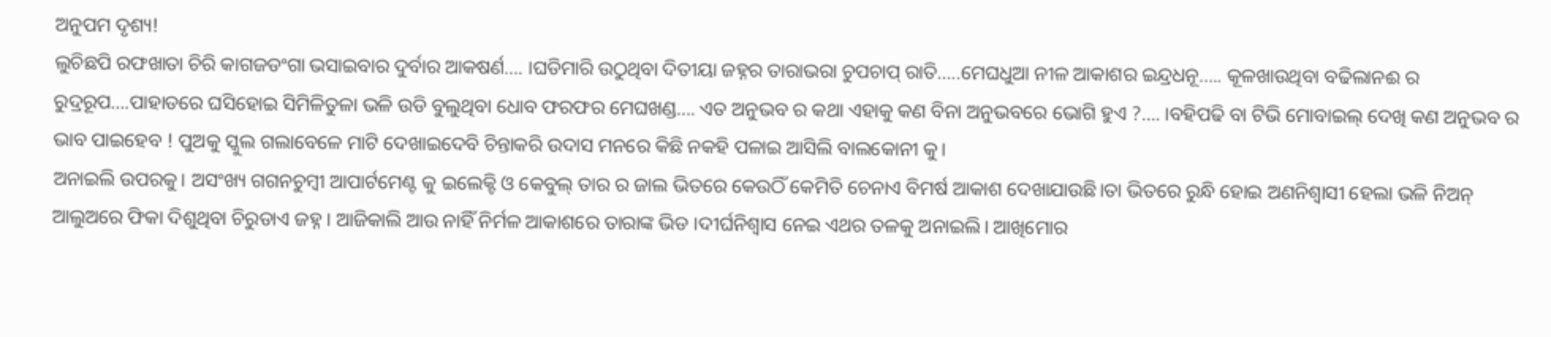ଅନୁପମ ଦୃଶ୍ୟ!
ଲୁଚିଛପି ରଫଖାତା ଚିରି କାଗଜଡଂଗା ଭସାଇବାର ଦୁର୍ବାର ଆକଷର୍ଣ…. ।ଘଡିମାରି ଉଠୁଥିବା ଦିତୀୟା ଜହ୍ନର ତାରାଭରା ଚୁପଚାପ୍ ରାତି…..ମେଘଧୁଆ ନୀଳ ଆକାଶର ଇନ୍ଦ୍ରଧନୂ….. କୂଳଖାଉଥିବା ବଢିଲାନଈ ର ରୁଦ୍ରରୂପ….ପାହାଡରେ ଘସିହୋଇ ସିମିଳିତୁଳା ଭଳି ଉଡି ବୁଲୁଥିବା ଧୋବ ଫରଫର ମେଘଖଣ୍ଡ…. ଏତ ଅନୁଭବ ର କଥା ଏହାକୁ କଣ ବିନା ଅନୁଭବରେ ଭୋଗି ହୁଏ ?…. ।ବହିପଢି ବା ଟିଭି ମୋବାଇଲ୍ ଦେଖି କଣ ଅନୁଭବ ର ଭାବ ପାଇହେବ ! ପୁଅକୁ ସ୍କୁଲ ଗଲାବେଳେ ମାଟି ଦେଖାଇଦେବି ଚିନ୍ତାକରି ଉଦାସ ମନରେ କିଛି ନକହି ପଳାଇ ଆସିଲି ବାଲକୋନୀ କୁ।
ଅନାଇଲି ଉପରକୁ। ଅସଂଖ୍ୟ ଗଗନଚୁମ୍ବୀ ଆପାର୍ଟମେଣ୍ଟ କୁ ଇଲେକ୍ଟି ଓ କେବୁଲ୍ ତାର ର ଜାଲ ଭିତରେ କେଉଠିଁ କେମିତି ଚେନାଏ ବିମର୍ଷ ଆକାଶ ଦେଖାଯାଉଛି।ତା ଭିତରେ ରୁନ୍ଧି ହୋଇ ଅଣନିଶ୍ବାସୀ ହେଲା ଭଳି ନିଅନ୍ ଆଲୁଅରେ ଫିକା ଦିଶୁଥିବା ଚିରୁଡାଏ ଜହ୍ନ । ଆଜିକାଲି ଆଉ ନାହିଁ ନିର୍ମଳ ଆକାଶରେ ତାରାଙ୍କ ଭିଡ ।ଦୀର୍ଘନିଶ୍ୱାସ ନେଇ ଏଥର ତଳକୁ ଅନାଇଲି। ଆଖିମୋର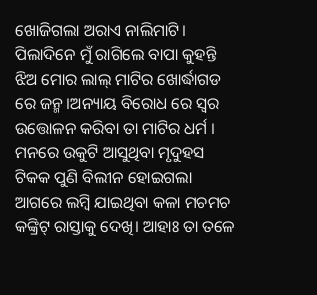ଖୋଜିଗଲା ଅରାଏ ନାଲିମାଟି। ପିଲାଦିନେ ମୁଁ ରାଗିଲେ ବାପା କୁହନ୍ତି ଝିଅ ମୋର ଲାଲ୍ ମାଟିର ଖୋର୍ଦ୍ଧାଗଡ ରେ ଜନ୍ମ ।ଅନ୍ୟାୟ ବିରୋଧ ରେ ସ୍ୱର ଉତ୍ତୋଳନ କରିବା ତା ମାଟିର ଧର୍ମ । ମନରେ ଉକୁଟି ଆସୁଥିବା ମୃଦୁହସ ଟିକକ ପୁଣି ବିଲୀନ ହୋଇଗଲା ଆଗରେ ଲମ୍ବି ଯାଇଥିବା କଳା ମଚମଚ କଙ୍କ୍ରିଟ୍ ରାସ୍ତାକୁ ଦେଖି। ଆହାଃ ତା ତଳେ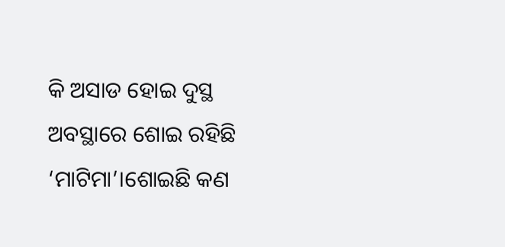କି ଅସାଡ ହୋଇ ଦୁସ୍ଥ ଅବସ୍ଥାରେ ଶୋଇ ରହିଛି ‘ମାଟିମା’।ଶୋଇଛି କଣ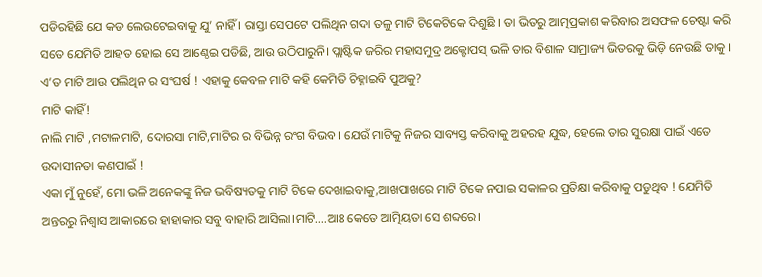ପଡିରହିଛି ଯେ କଡ ଲେଉଟେଇବାକୁ ଯୁ’ ନାହିଁ । ରାସ୍ତା ସେପଟେ ପଲିଥିନ ଗଦା ତଳୁ ମାଟି ଟିକେଟିକେ ଦିଶୁଛି । ତା ଭିତରୁ ଆତ୍ମପ୍ରକାଶ କରିବାର ଅସଫଳ ଚେଷ୍ଟା କରି ସତେ ଯେମିତି ଆହତ ହୋଇ ସେ ଆଣ୍ଠେଇ ପଡିଛି, ଆଉ ଉଠିପାରୁନି। ପ୍ଲାଷ୍ଟିକ ଜରିର ମହାସମୁଦ୍ର ଅକ୍ଟୋପସ୍ ଭଳି ତାର ବିଶାଳ ସାମ୍ରାଜ୍ୟ ଭିତରକୁ ଭିଡ଼ି ନେଉଛି ତାକୁ । ଏ’ତ ମାଟି ଆଉ ପଲିଥିନ ର ସଂଘର୍ଷ ! ଏହାକୁ କେବଳ ମାଟି କହି କେମିତି ଚିହ୍ନାଇବି ପୁଅକୁ?
ମାଟି କାହିଁ!
ନାଲି ମାଟି ,ମଟାଳମାଟି, ଦୋରସା ମାଟି,ମାଟିର ର ବିଭିନ୍ନ ରଂଗ ବିଭବ। ଯେଉଁ ମାଟିକୁ ନିଜର ସାବ୍ୟସ୍ତ କରିବାକୁ ଅହରହ ଯୁଦ୍ଧ, ହେଲେ ତାର ସୁରକ୍ଷା ପାଇଁ ଏତେ ଉଦାସୀନତା କଣପାଇଁ !
ଏକା ମୁଁ ନୁହେଁ, ମୋ ଭଳି ଅନେକଙ୍କୁ ନିଜ ଭବିଷ୍ୟତକୁ ମାଟି ଟିକେ ଦେଖାଇବାକୁ,ଆଖପାଖରେ ମାଟି ଟିକେ ନପାଇ ସକାଳର ପ୍ରତିକ୍ଷା କରିବାକୁ ପଡୁଥିବ ! ଯେମିତି ଅନ୍ତରରୁ ନିଶ୍ୱାସ ଆକାରରେ ହାହାକାର ସବୁ ବାହାରି ଆସିଲା।ମାଟି….ଆଃ କେତେ ଆତ୍ମିୟତା ସେ ଶବ୍ଦରେ।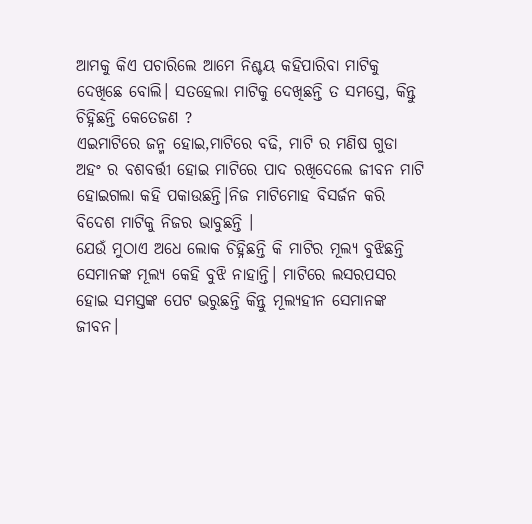ଆମକୁ କିଏ ପଚାରିଲେ ଆମେ ନିଶ୍ଚୟ କହିପାରିବା ମାଟିକୁ ଦେଖିଛେ ବୋଲି। ସତହେଲା ମାଟିକୁ ଦେଖିଛନ୍ତି ତ ସମସ୍ତେ, କିନ୍ତୁ ଚିହ୍ନିଛନ୍ତି କେତେଜଣ ?
ଏଇମାଟିରେ ଜନ୍ମ ହୋଇ,ମାଟିରେ ବଢି, ମାଟି ର ମଣିଷ ଗୁଡା ଅହଂ ର ବଶବର୍ତ୍ତୀ ହୋଇ ମାଟିରେ ପାଦ ରଖିଦେଲେ ଜୀବନ ମାଟି ହୋଇଗଲା କହି ପକାଉଛନ୍ତି।ନିଜ ମାଟିମୋହ ବିସର୍ଜନ କରି ବିଦେଶ ମାଟିକୁ ନିଜର ଭାବୁଛନ୍ତି ।
ଯେଉଁ ମୁଠାଏ ଅଧେ ଲୋକ ଚିହ୍ନିଛନ୍ତି କି ମାଟିର ମୂଲ୍ୟ ବୁଝିଛନ୍ତି ସେମାନଙ୍କ ମୂଲ୍ୟ କେହି ବୁଝି ନାହାନ୍ତି। ମାଟିରେ ଲସରପସର ହୋଇ ସମସ୍ତଙ୍କ ପେଟ ଭରୁଛନ୍ତି କିନ୍ତୁ ମୂଲ୍ୟହୀନ ସେମାନଙ୍କ ଜୀବନ।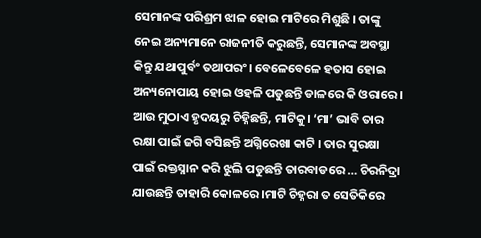ସେମାନଙ୍କ ପରିଶ୍ରମ ଝାଳ ହୋଇ ମାଟିରେ ମିଶୁଛି । ତାଙ୍କୁ ନେଇ ଅନ୍ୟମାନେ ରାଜନୀତି କରୁଛନ୍ତି, ସେମାନଙ୍କ ଅବସ୍ଥା କିନ୍ତୁ ଯଥାପୁର୍ବଂ ତଥାପରଂ। ବେଳେବେଳେ ହତାସ ହୋଇ ଅନ୍ୟନୋପାୟ ହୋଇ ଓହଳି ପଡୁଛନ୍ତି ଡାଳରେ କି ଓରାରେ ।
ଆଉ ମୁଠାଏ ହୃଦୟରୁ ଚିହ୍ନିଛନ୍ତି, ମାଟିକୁ। ‘ମା’ ଭାବି ତାର ରକ୍ଷା ପାଇଁ ଜଗି ବସିଛନ୍ତି ଅଗ୍ନିରେଖା କାଟି । ତାର ସୁରକ୍ଷା ପାଇଁ ରକ୍ତସ୍ନାନ କରି ଝୁଲି ପଡୁଛନ୍ତି ତାରବାଡରେ … ଚିରନିଦ୍ରା ଯାଉଛନ୍ତି ତାହାରି କୋଳରେ ।ମାଟି ଚିହ୍ନରା ତ ସେତିକିରେ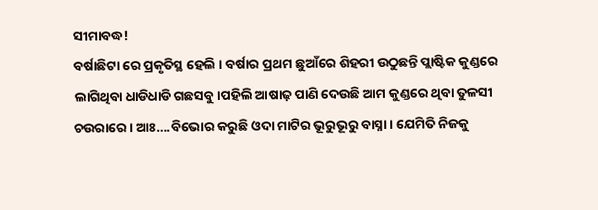ସୀମାବଦ୍ଧ!
ବର୍ଷାଛିଟା ରେ ପ୍ରକୃତିସ୍ଥ ହେଲି । ବର୍ଷାର ପ୍ରଥମ ଛୁଆଁରେ ଶିହରୀ ଉଠୁଛନ୍ତି ପ୍ଲାଷ୍ଟିକ କୁଣ୍ଡରେ ଲାଗିଥିବା ଧାଡିଧାଡି ଗଛସବୁ।ପହିଲି ଆଷାଢ଼ ପାଣି ଦେଉଛି ଆମ କୁଣ୍ଡରେ ଥିବା ତୁଳସୀ ଚଉରାରେ । ଆଃ….ବିଭୋର କରୁଛି ଓଦା ମାଟିର ଭୂରୁଭୂରୁ ବାସ୍ନା। ଯେମିତି ନିଜକୁ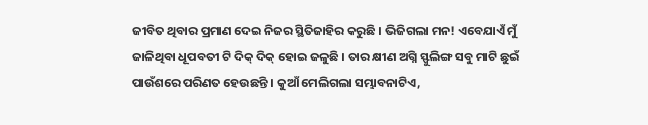ଜୀବିତ ଥିବାର ପ୍ରମାଣ ଦେଇ ନିଜର ସ୍ଥିତିଜାହିର କରୁଛି । ଭିଜିଗଲା ମନ! ଏବେଯାଏଁ ମୁଁ ଜାଳିଥିବା ଧୂପବତୀ ଟି ଦିକ୍ ଦିକ୍ ହୋଇ ଜଳୁଛି । ତାର କ୍ଷୀଣ ଅଗ୍ନି ସ୍ଫୁଲିଙ୍ଗ ସବୁ ମାଟି ଛୁଇଁ ପାଉଁଶରେ ପରିଣତ ହେଉଛନ୍ତି । କୁଆଁ ମେଲିଗଲା ସମ୍ଭାବନାଟିଏ,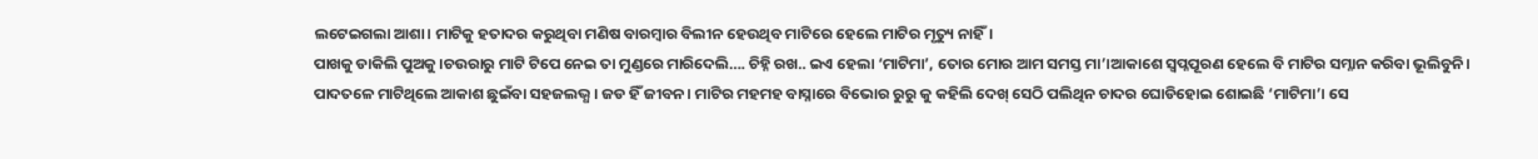ଲଟେଇଗଲା ଆଶା। ମାଟିକୁ ହତାଦର କରୁଥିବା ମଣିଷ ବାରମ୍ବାର ବିଲୀନ ହେଉଥିବ ମାଟିରେ ହେଲେ ମାଟିର ମୃତ୍ୟୁ ନାହିଁ।
ପାଖକୁ ଡାକିଲି ପୁଅକୁ ।ଚଉରାରୁ ମାଟି ଟିପେ ନେଇ ତା ମୁଣ୍ଡରେ ମାରିଦେଲି…. ଚିହ୍ନି ରଖ.. ଇଏ ହେଲା ‘ମାଟିମା’, ତୋର ମୋର ଆମ ସମସ୍ତ ମା’।ଆକାଶେ ସ୍ୱପ୍ନପୂରଣ ହେଲେ ବି ମାଟିର ସମ୍ନାନ କରିବା ଭୂଲିବୁନି। ପାଦତଳେ ମାଟିଥିଲେ ଆକାଶ ଛୁଇଁବା ସହଜଲଭ୍ଧ । ଜଡ ହିଁ ଜୀବନ। ମାଟିର ମହମହ ବାସ୍ନାରେ ବିଭୋର ରୁରୁ କୁ କହିଲି ଦେଖ୍ ସେଠି ପଲିଥିନ ଚାଦର ଘୋଡିହୋଇ ଶୋଇଛି ‘ମାଟିମା’। ସେ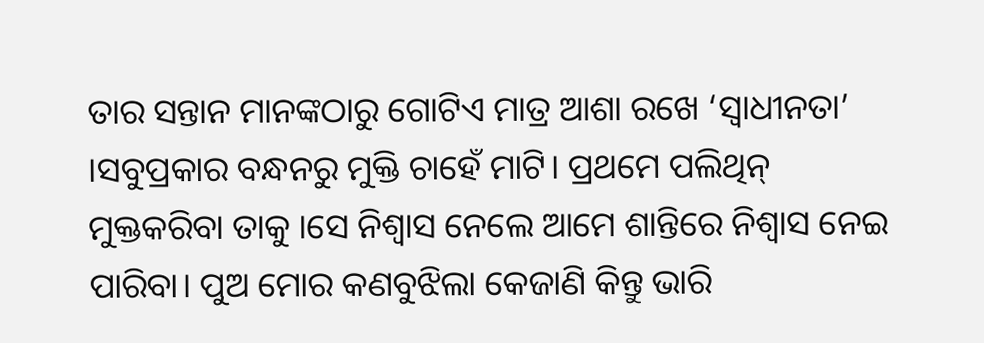ତାର ସନ୍ତାନ ମାନଙ୍କଠାରୁ ଗୋଟିଏ ମାତ୍ର ଆଶା ରଖେ ‘ସ୍ୱାଧୀନତା’ ।ସବୁପ୍ରକାର ବନ୍ଧନରୁ ମୁକ୍ତି ଚାହେଁ ମାଟି। ପ୍ରଥମେ ପଲିଥିନ୍ ମୁକ୍ତକରିବା ତାକୁ ।ସେ ନିଶ୍ୱାସ ନେଲେ ଆମେ ଶାନ୍ତିରେ ନିଶ୍ୱାସ ନେଇ ପାରିବା। ପୁଅ ମୋର କଣବୁଝିଲା କେଜାଣି କିନ୍ତୁ ଭାରି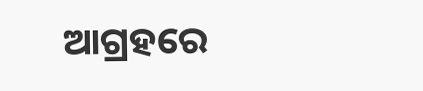ଆଗ୍ରହରେ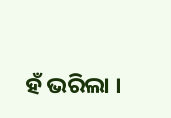ହଁ ଭରିଲା ।